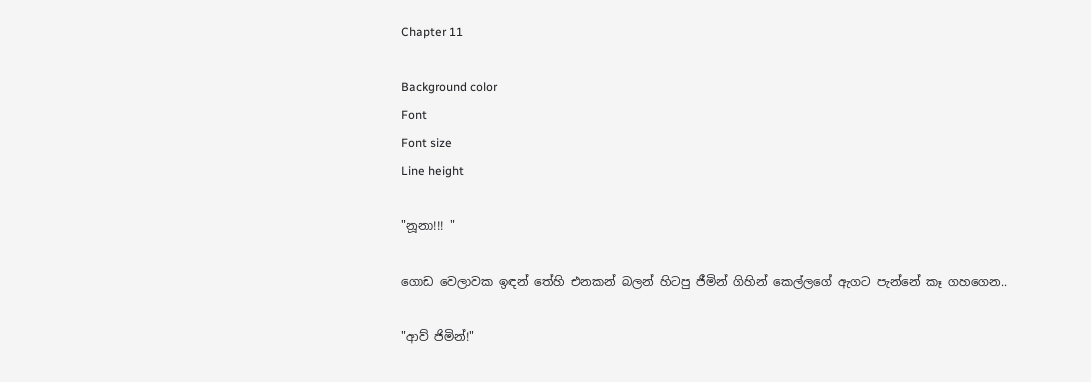Chapter 11

Background color
Font
Font size
Line height

"නූනා!!! "

ගොඩ වෙලාවක ඉඳන් තේහි එනකන් බලන් හිටපු ජීමින් ගිහින් කෙල්ලගේ ඇගට පැන්නේ කෑ ගහගෙන..

"ආව් ජිමින්!"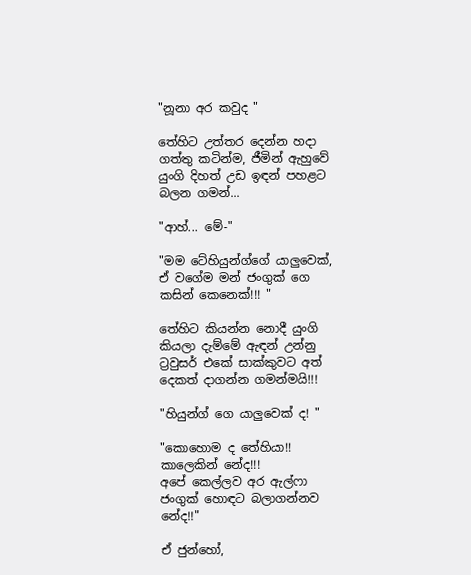"නූනා අර කවුද "

තේහිට උත්තර දෙන්න හදා ගත්තු කටින්ම, ජීමින් ඇහුවේ යුංගි දිහත් උඩ ඉඳන් පහළට බලන ගමන්...

"ආහ්... මේ-"

"මම ටේහියුන්ග්ගේ යාලුවෙක්,
ඒ වගේම මන් ජංගුක් ගෙ කසින් කෙනෙක්!!! "

තේහිට කියන්න නොදී යුංගි කියලා දැම්මේ ඇඳන් උන්නු ට්‍රවුසර් එකේ සාක්කුවට අත් දෙකත් දාගන්න ගමන්මයි!!!

"හියුන්ග් ගෙ යාලුවෙක් ද! "

"කොහොම ද තේහියා!!
කාලෙකින් නේද!!!
අපේ කෙල්ලව අර ඇල්ෆා ජංගුක් හොඳට බලාගන්නව නේද!!"

ඒ ජුන්හෝ,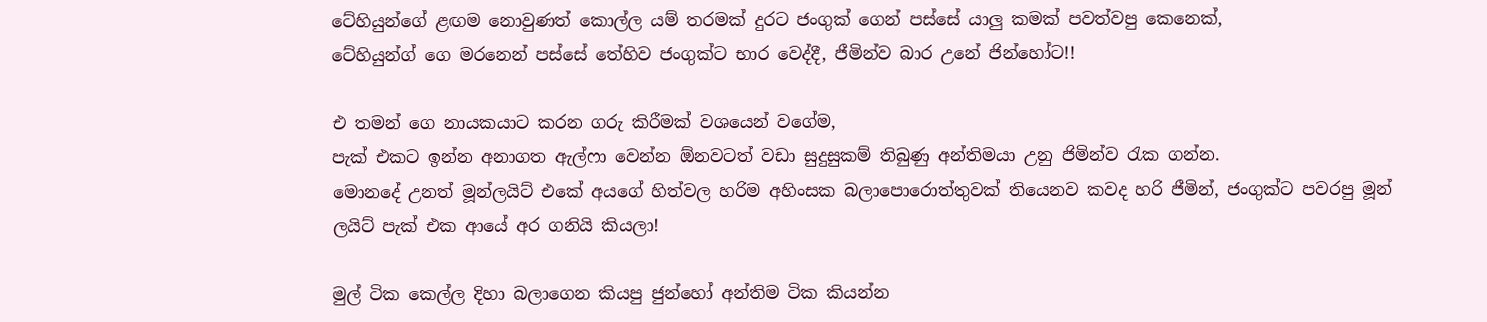ටේහියුන්ගේ ළඟම නොවුණත් කොල්ල යම් තරමක් දුරට ජංගුක් ගෙන් පස්සේ යාලු කමක් පවත්වපු කෙනෙක්,
ටේහියුන්ග් ගෙ මරනෙන් පස්සේ තේහිව ජංගුක්ට භාර වෙද්දී, ජීමින්ව බාර උනේ ජින්හෝට!!

එ තමන් ගෙ නායකයාට කරන ගරු කිරීමක් වශයෙන් වගේම,
පැක් එකට ඉන්න අනාගත ඇල්ෆා වෙන්න ඕනවටත් වඩා සුදුසුකම් තිබුණු අන්තිමයා උනු ජිමින්ව රැක ගන්න.
මොනදේ උනත් මූන්ලයිට් එකේ අයගේ හිත්වල හරිම අහිංසක බලාපොරොත්තුවක් තියෙනව කවද හරි ජීමින්, ජංගුක්ට පවරපු මූන් ලයිට් පැක් එක ආයේ අර ගනියි කියලා!

මුල් ටික කෙල්ල දිහා බලාගෙන කියපු ජුන්හෝ අන්තිම ටික කියන්න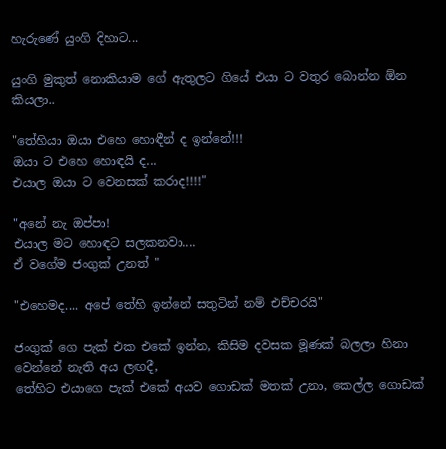හැරුණේ යුංගි දිහාට...

යුංගි මුකුත් නොකියාම ගේ ඇතුලට ගියේ එයා ට වතුර බොන්න ඕන කියලා..

"තේහියා ඔයා එහෙ හොඳීන් ද ඉන්නේ!!!
ඔයා ට එහෙ හොඳයි ද...
එයාල ඔයා ට වෙනසක් කරාද!!!!"

"අනේ නැ ඔප්පා!
එයාල මට හොඳට සලකනවා....
ඒ වගේම ජංගුක් උනත් "

"එහෙමද.... අපේ තේහි ඉන්නේ සතුටින් නම් එච්චරයි"

ජංගුක් ගෙ පැක් එක එකේ ඉන්න, කිසිම දවසක මූණක් බලලා හිනා වෙන්නේ නැති අය ලඟදී,
තේහිට එයාගෙ පැක් එකේ අයව ගොඩක් මතක් උනා, කෙල්ල ගොඩක්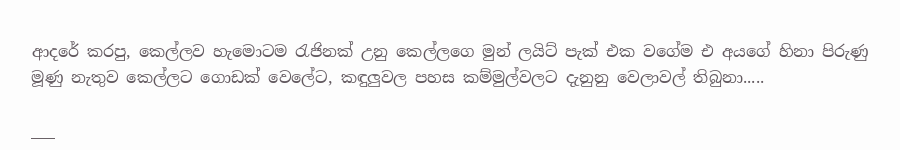ආදරේ කරපු, කෙල්ලව හැමොටම රැජිනක් උනු කෙල්ලගෙ මුන් ලයිට් පැක් එක වගේම එ අයගේ හිනා පිරුණු මූණු නැතුව කෙල්ලට ගොඩක් වෙලේට, කඳුලුවල පහස කම්මුල්වලට දැනුනු වෙලාවල් තිබුනා.....

___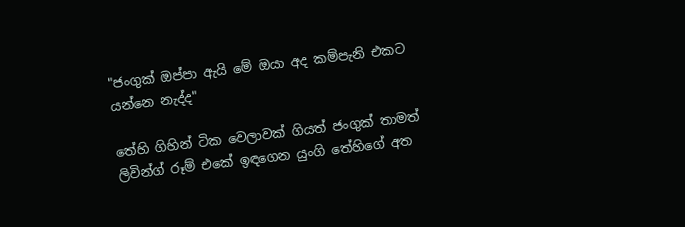"ජංගුක් ඔප්පා ඇයි මේ ඔයා අද කම්පැනි එකට යන්නෙ නැද්ද"

තේහි ගිහින් ටික වෙලාවක් ගියත් ජංගුක් තාමත් ලිවින්ග් රූම් එකේ ඉඳගෙන යුංගි තේහිගේ අත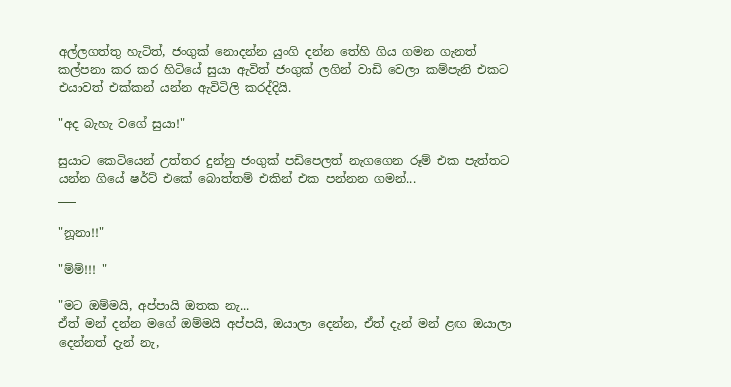අල්ලගත්තු හැටිත්, ජංගුක් නොදන්න යුංගි දන්න තේහි ගිය ගමන ගැනත් කල්පනා කර කර හිටියේ සුයා ඇවිත් ජංගුක් ලගින් වාඩි වෙලා කම්පැනි එකට එයාවත් එක්කන් යන්න ඇවිටිලි කරද්දියි.

"අද බැහැ වගේ සුයා!"

සුයාට කෙටියෙන් උත්තර දුන්නු ජංගුක් පඩිපෙලත් නැගගෙන රූම් එක පැත්තට යන්න ගියේ ෂර්ට් එකේ බොත්තම් එකින් එක පන්නන ගමන්...
___

"නූනා!!"

"ම්ම්!!! "

"මට ඔම්මයි, අප්පායි ඔතක නැ...
ඒත් මන් දන්න මගේ ඔම්මයි අප්පයි, ඔයාලා දෙන්න, ඒත් දැන් මන් ළඟ ඔයාලා දෙන්නත් දැන් නැ,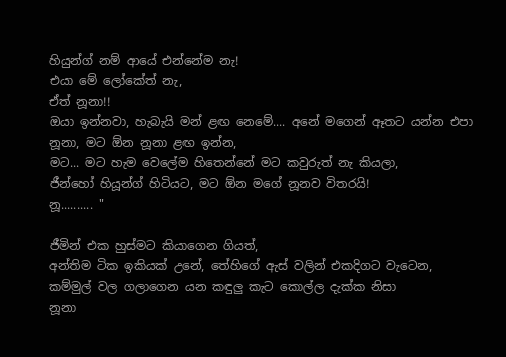හියුන්ග් නම් ආයේ එන්නේම නැ!
එයා මේ ලෝකේත් නැ,
ඒත් නූනා!!
ඔයා ඉන්නවා, හැබැයි මන් ළඟ නෙමේ.... අනේ මගෙන් ඈතට යන්න එපා නූනා, මට ඕන නූනා ළඟ ඉන්න,
මට... මට හැම වෙලේම හිතෙන්නේ මට කවුරුත් නැ කියලා,
ජීන්හෝ හියූන්ග් හිටියට, මට ඕන මගේ නූනව විතරයි!
නූ.......... "

ජීමින් එක හුස්මට කියාගෙන ගියත්,
අන්තිම ටික ඉකියක් උනේ, තේහිගේ ඇස් වලින් එකදිගට වැටෙන,
කම්මුල් වල ගලාගෙන යන කඳුලු කැට කොල්ල දැක්ක නිසා
නූනා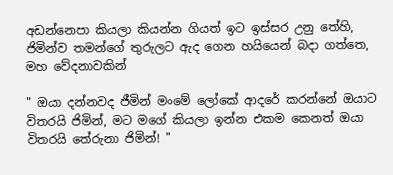අඩන්නෙපා කියලා කියන්න ගියත් ඉට ඉස්සර උනු තේහි, ජිමින්ව තමන්ගේ තුරුලට ඇද ගෙන හයියෙන් බදා ගත්තෙ, මහ වේදනාවකින්

" ඔයා දන්නවද ජීමින් මංමේ ලෝකේ ආදරේ කරන්නේ ඔයාට විතරයි ජිමින්, මට මගේ කියලා ඉන්න එකම කෙනත් ඔයා විතරයි තේරුනා ජිමින්! "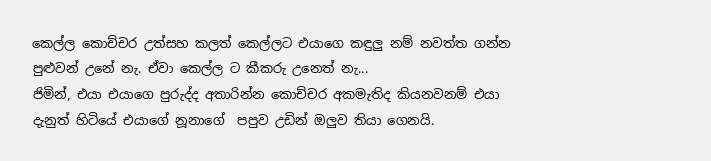කෙල්ල කොච්චර උත්සහ කලත් කෙල්ලට එයාගෙ කඳුලු නම් නවත්ත ගන්න පුළුවන් උනේ නැ. ඒවා කෙල්ල ට කීකරු උනෙත් නැ...
ජිමින්, එයා එයාගෙ පුරුද්ද අතාරින්න කොච්චර අකමැතිද කියනවනම් එයා දැනුත් හිටියේ එයාගේ නූනාගේ  පපුව උඩින් ඔලුව තියා ගෙනයි.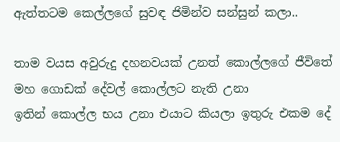ඇත්තටම කෙල්ලගේ සුවඳ ජිමින්ව සන්සුන් කලා..

තාම වයස අවුරුදු දහනවයක් උනත් කොල්ලගේ ජීවිතේ මහ ගොඩක් දේවල් කොල්ලට නැති උනා
ඉතින් කොල්ල භය උනා එයාට කියලා ඉතුරු එකම දේ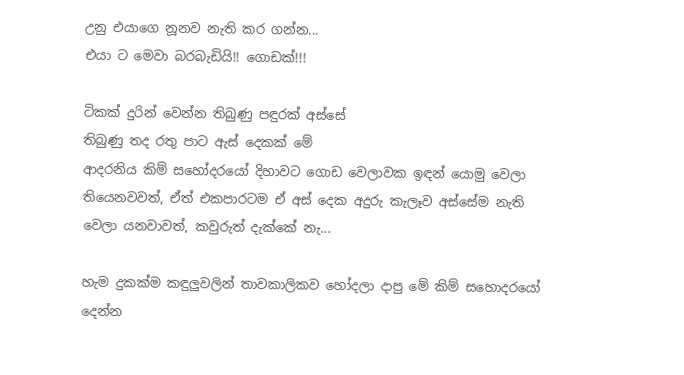උනු එයාගෙ නූනව නැති කර ගන්න...
එයා ට මෙවා බරබැඩියි!! ගොඩක්!!!

ටිකක් දුරින් වෙන්න තිබුණු පඳුරක් අස්සේ
තිබුණු තද රතු පාට ඇස් දෙකක් මේ
ආදරනිය කිම් සහෝදරයෝ දිහාවට ගොඩ වෙලාවක ඉඳන් යොමු වෙලා තියෙනවවත්, ඒත් එකපාරටම ඒ අස් දෙක අදුරු කැලෑව අස්සේම නැති වෙලා යනවාවත්, කවුරුත් දැක්කේ නැ...

හැම දුකක්ම කඳුලුවලින් තාවකාලිකව හෝදලා දාපු මේ කිම් සහොදරයෝ දෙන්න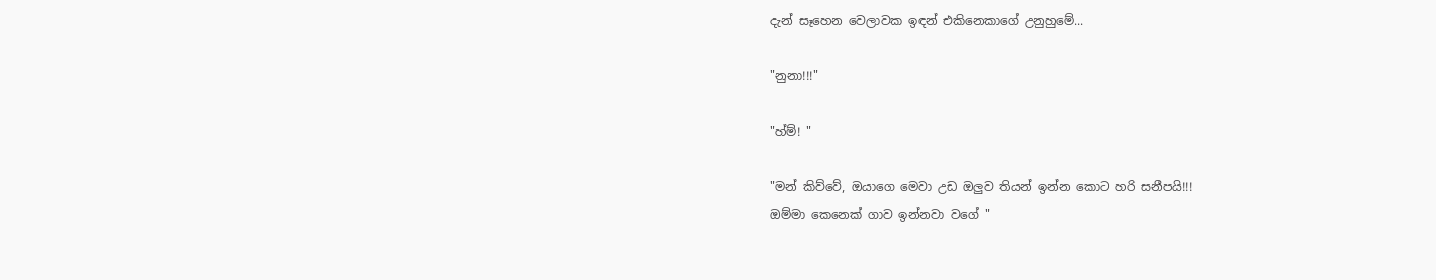දැන් සෑහෙන වෙලාවක ඉඳන් එකිනෙකාගේ උනුහුමේ...

"නුනා!!!"

"හ්ම්! "

"මන් කිව්වේ, ඔයාගෙ මෙවා උඩ ඔලුව තියන් ඉන්න කොට හරි සනීපයි!!!
ඔම්මා කෙනෙක් ගාව ඉන්නවා වගේ "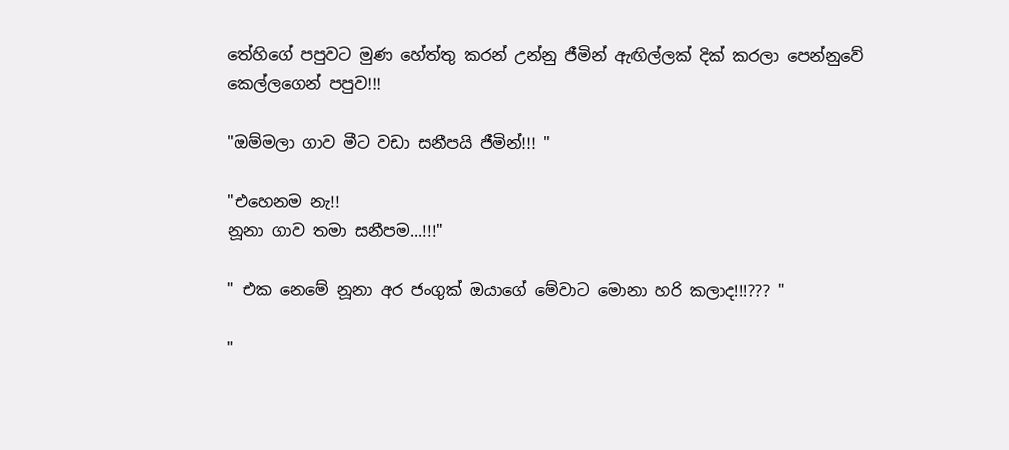තේහිගේ පපුවට මුණ හේත්තු කරන් උන්නු ජීමින් ඇඟිල්ලක් දික් කරලා පෙන්නුවේ කෙල්ලගෙන් පපුව!!!

"ඔම්මලා ගාව මීට වඩා සනීපයි ජීමින්!!! "

"එහෙනම නැ!!
නූනා ගාව තමා සනීපම...!!!"

" එක නෙමේ නූනා අර ජංගුක් ඔයාගේ මේවාට මොනා හරි කලාද!!!??? "

"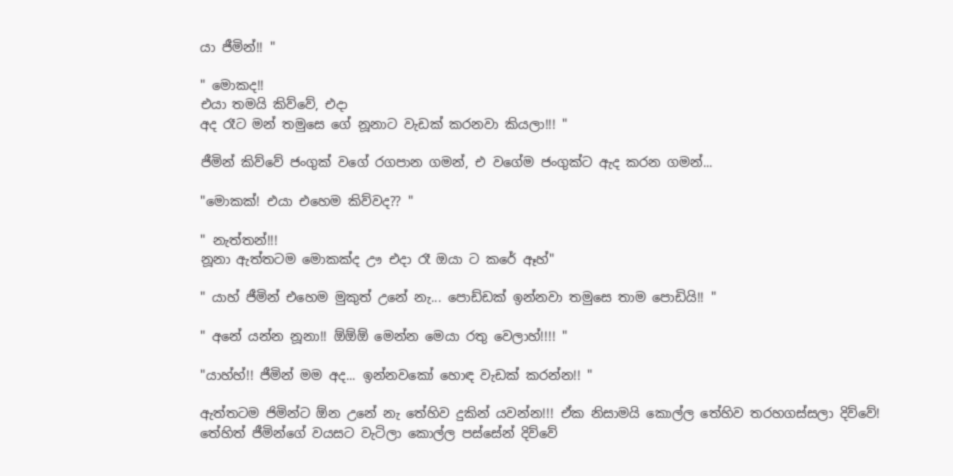යා ජීමින්!! "

" මොකද!!
එයා තමයි කිව්වේ, එදා
අද රෑට මන් තමුසෙ ගේ නූනාට වැඩක් කරනවා කියලා!!! "

ජීමින් කිව්වේ ජංගුක් වගේ රගපාන ගමන්, එ වගේම ජංගුක්ට ඇද කරන ගමන්...

"මොකක්! එයා එහෙම කිව්වද?? "

" නැත්තන්!!!
නූනා ඇත්තටම මොකක්ද ඌ එදා රෑ ඔයා ට කරේ ඈහ්"

" යාහ් ජීමින් එහෙම මුකුත් උනේ නැ... පොඩ්ඩක් ඉන්නවා තමුසෙ තාම පොඩියි!! "

" අනේ යන්න නූනා!! ඕඕඕ මෙන්න මෙයා රතු වෙලාහ්!!!! "

"යාහ්හ්!! ජීමින් මම අද... ඉන්නවකෝ හොඳ වැඩක් කරන්න!! "

ඇත්තටම ජිමින්ට ඕන උනේ නැ තේහිව දුකින් යවන්න!!! ඒක නිසාමයි කොල්ල තේහිව තරහගස්සලා දිව්වේ!
තේහිත් ජීමින්ගේ වයසට වැටිලා කොල්ල පස්සේන් දිව්වේ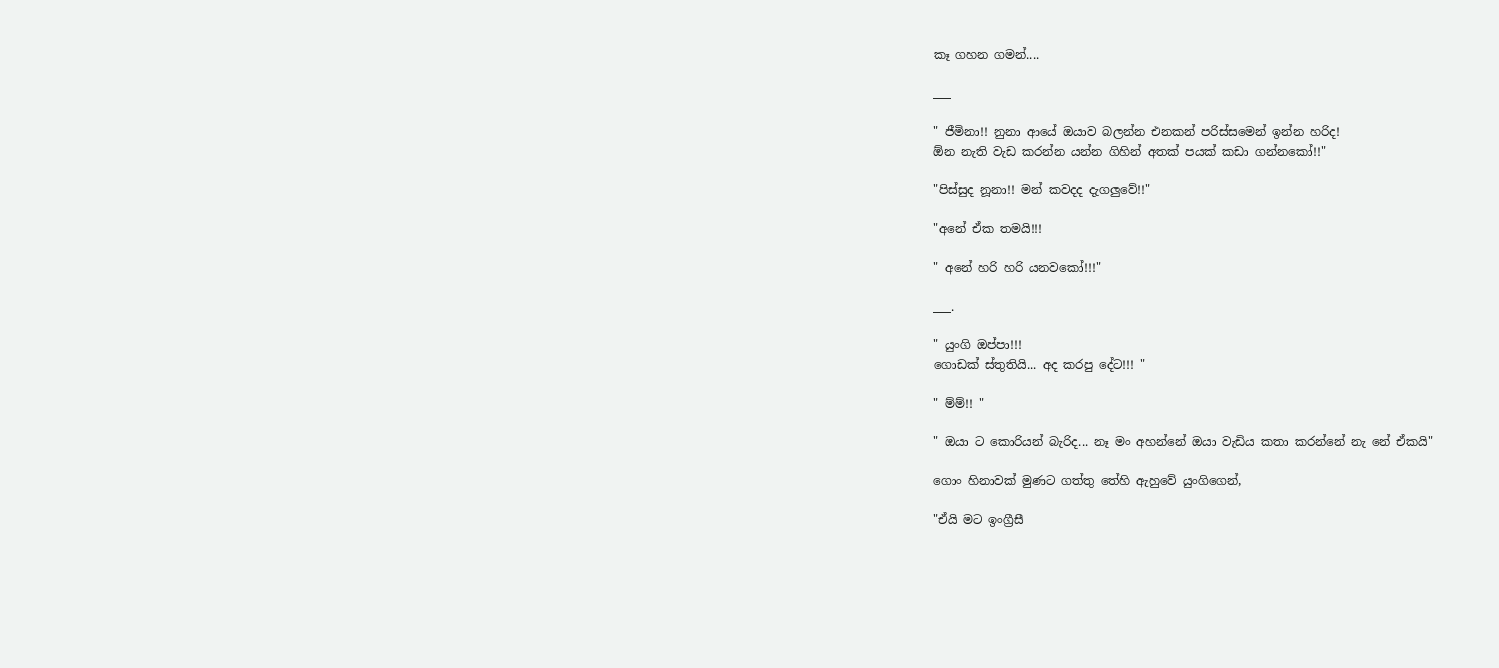කෑ ගහන ගමන්....

___

" ජීමිනා!! නුනා ආයේ ඔයාව බලන්න එනකන් පරිස්සමෙන් ඉන්න හරිද!
ඕන නැති වැඩ කරන්න යන්න ගිහින් අතක් පයක් කඩා ගන්නකෝ!!"

"පිස්සුද නූනා!! මන් කවදද දැගලුවේ!!"

"අනේ ඒක තමයි!!!

" අනේ හරි හරි යනවකෝ!!!"

___.

" යුංගි ඔප්පා!!!
ගොඩක් ස්තුතියි... අද කරපු දේට!!! "

" ම්ම්!! "

" ඔයා ට කොරියන් බැරිද... නෑ මං අහන්නේ ඔයා වැඩිය කතා කරන්නේ නැ නේ ඒකයි"

ගොං හිනාවක් මුණට ගත්තු තේහි ඇහුවේ යුංගිගෙන්,

"ඒයි මට ඉංග්‍රීසී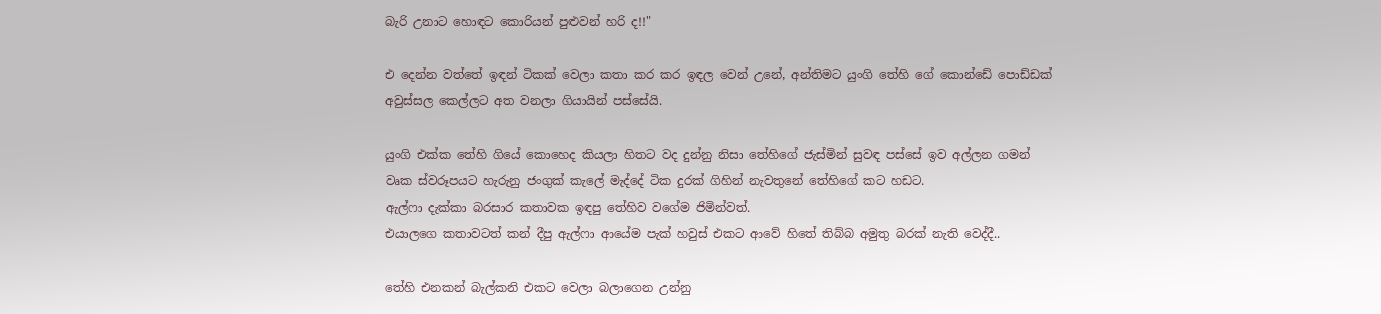බැරි උනාට හොඳට කොරියන් පුළුවන් හරි ද!!"

එ දෙන්න වත්තේ ඉඳන් ටිකක් වෙලා කතා කර කර ඉඳල වෙන් උනේ, අන්තිමට යුංගි තේහි ගේ කොන්ඩේ පොඩ්ඩක් අවුස්සල කෙල්ලට අත වනලා ගියායින් පස්සේයි.

යුංගි එක්ක තේහි ගියේ කොහෙද කියලා හිතට වද දුන්නු නිසා තේහිගේ ජැස්මින් සුවඳ පස්සේ ඉව අල්ලන ගමන් වෘක ස්වරූපයට හැරුනු ජංගුක් කැලේ මැද්දේ ටික දුරක් ගිහින් නැවතුනේ තේහිගේ කට හඩට.
ඇල්ෆා දැක්කා බරසාර කතාවක ඉඳපු තේහිව වගේම ජිමින්වත්.
එයාලගෙ කතාවටත් කන් දීපු ඇල්ෆා ආයේම පැක් හවුස් එකට ආවේ හිතේ තිබ්බ අමුතු බරක් නැති වෙද්දී..

තේහි එනකන් බැල්කනි එකට වෙලා බලාගෙන උන්නු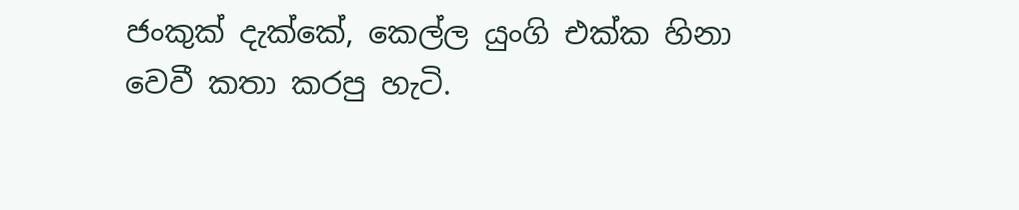ජංකුක් දැක්කේ, කෙල්ල යුංගි එක්ක හිනා වෙවී කතා කරපු හැටි.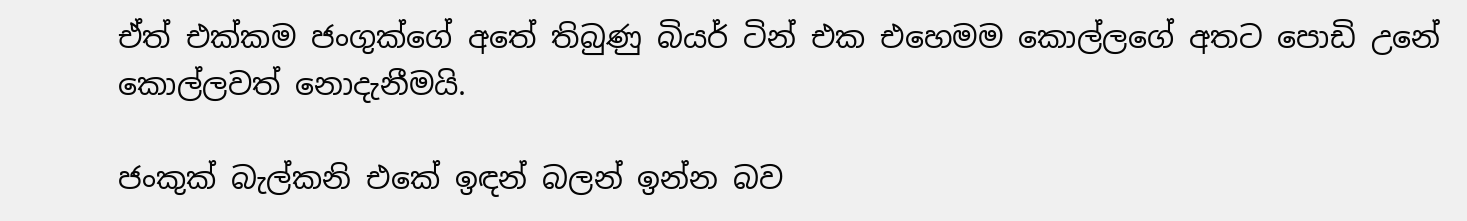ඒත් එක්කම ජංගුක්ගේ අතේ තිබුණු බියර් ටින් එක එහෙමම කොල්ලගේ අතට පොඩි උනේ කොල්ලවත් නොදැනීමයි.

ජංකුක් බැල්කනි එකේ ඉඳන් බලන් ඉන්න බව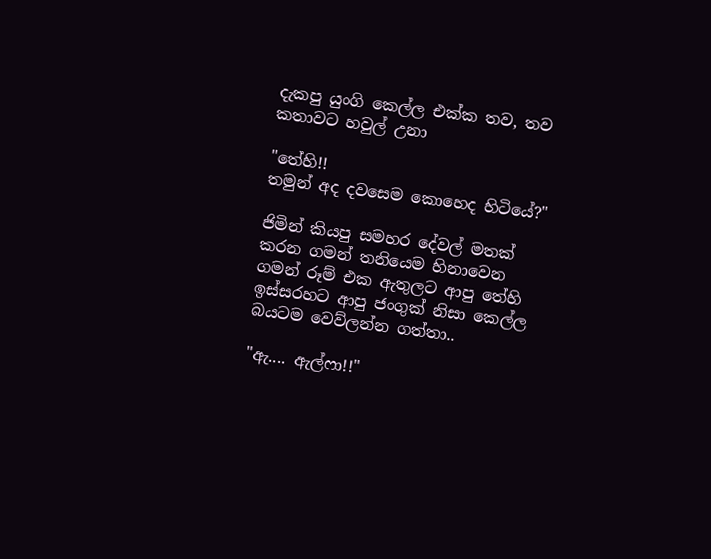දැකපු යුංගි කෙල්ල එක්ක තව, තව කතාවට හවුල් උනා

"තේහි!!
තමුන් අද දවසෙම කොහෙද හිටියේ?"

ජිමින් කියපු සමහර දේවල් මතක් කරන ගමන් තනියෙම හිනාවෙන ගමන් රූම් එක ඇතුලට ආපු තේහි ඉස්සරහට ආපු ජංගුක් නිසා කෙල්ල බයටම වෙව්ලන්න ගත්තා..

"ඇ.... ඇල්ෆා!!"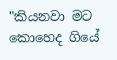"කියනවා මට කොහෙද ගියේ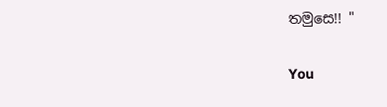තමුසෙ!! "


You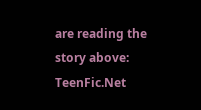are reading the story above: TeenFic.Net